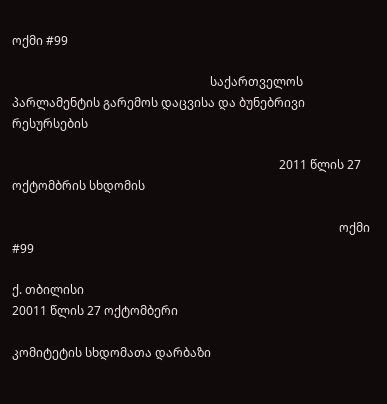ოქმი #99

                                                                  საქართველოს პარლამენტის გარემოს დაცვისა და ბუნებრივი რესურსების

                                                                                         2011 წლის 27 ოქტომბრის სხდომის

                                                                                                             ოქმი #99

ქ. თბილისი                                                                                                                                                                    20011 წლის 27 ოქტომბერი

კომიტეტის სხდომათა დარბაზი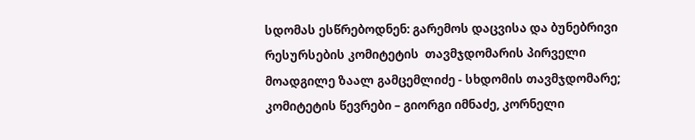სდომას ესწრებოდნენ: გარემოს დაცვისა და ბუნებრივი რესურსების კომიტეტის  თავმჯდომარის პირველი მოადგილე ზაალ გამცემლიძე - სხდომის თავმჯდომარე; კომიტეტის წევრები – გიორგი იმნაძე, კორნელი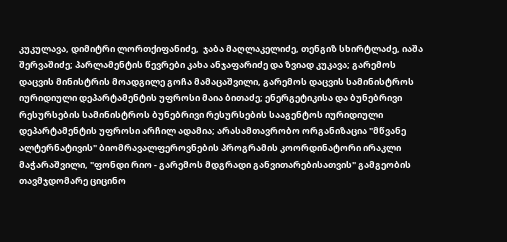კუკულავა, დიმიტრი ლორთქიფანიძე,  ჯაბა მაღლაკელიძე, თენგიზ სხირტლაძე, იაშა შერვაშიძე; პარლამენტის წევრები კახა ანჯაფარიძე და ზვიად კუკავა; გარემოს დაცვის მინისტრის მოადგილე გოჩა მამაცაშვილი, გარემოს დაცვის სამინისტროს იურიდიული დეპარტამენტის უფროსი მაია ბითაძე; ენერგეტიკისა და ბუნებრივი რესურსების სამინისტროს ბუნებრივი რესურსების სააგენტოს იურიდიული დეპარტამენტის უფროსი არჩილ ადამია; არასამთავრობო ორგანიზაცია "მწვანე ალტერნატივის" ბიომრავალფეროვნების პროგრამის კოორდინატორი ირაკლი მაჭარაშვილი, "ფონდი რიო - გარემოს მდგრადი განვითარებისათვის" გამგეობის თავმჯდომარე ციცინო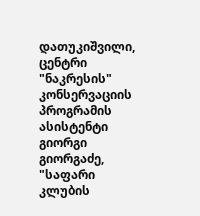დათუკიშვილი, ცენტრი "ნაკრესის" კონსერვაციის პროგრამის ასისტენტი გიორგი გიორგაძე, "საფარი კლუბის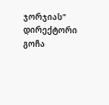ჯორჯიას" დირექტორი გოჩა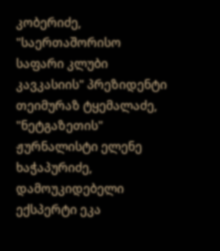კობერიძე, "საერთაშორისო საფარი კლუბი კავკასიის" პრეზიდენტი თეიმურაზ ტყემალაძე, "ნეტგაზეთის" ჟურნალისტი ელენე ხაჭაპურიძე, დამოუკიდებელი ექსპერტი ეკა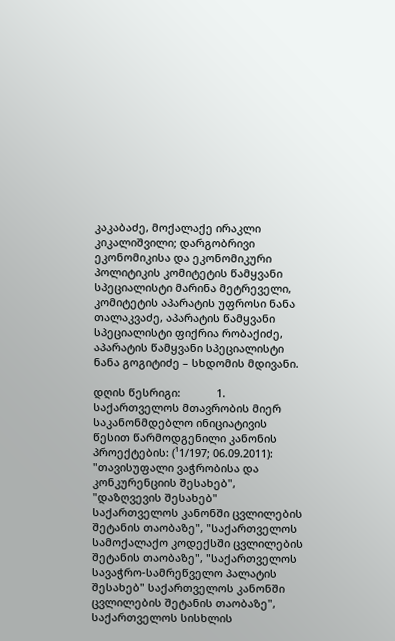კაკაბაძე, მოქალაქე ირაკლი კიკალიშვილი; დარგობრივი ეკონომიკისა და ეკონომიკური პოლიტიკის კომიტეტის წამყვანი სპეციალისტი მარინა მეტრეველი, კომიტეტის აპარატის უფროსი ნანა თალაკვაძე, აპარატის წამყვანი სპეციალისტი ფიქრია რობაქიძე, აპარატის წამყვანი სპეციალისტი ნანა გოგიტიძე – სხდომის მდივანი.

დღის წესრიგი:            1. საქართველოს მთავრობის მიერ საკანონმდებლო ინიციატივის წესით წარმოდგენილი კანონის პროექტების: (¹1/197; 06.09.2011): "თავისუფალი ვაჭრობისა და კონკურენციის შესახებ", "დაზღვევის შესახებ" საქართველოს კანონში ცვლილების შეტანის თაობაზე", "საქართველოს სამოქალაქო კოდექსში ცვლილების შეტანის თაობაზე", "საქართველოს სავაჭრო-სამრეწველო პალატის შესახებ" საქართველოს კანონში ცვლილების შეტანის თაობაზე", საქართველოს სისხლის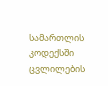სამართლის კოდექსში ცვლილების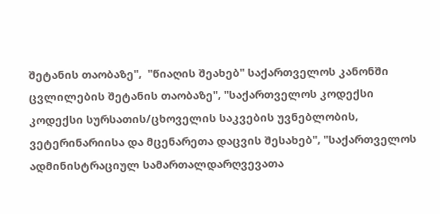შეტანის თაობაზე",  "წიაღის შეახებ" საქართველოს კანონში ცვლილების შეტანის თაობაზე", "საქართველოს კოდექსი კოდექსი სურსათის/ცხოველის საკვების უვნებლობის, ვეტერინარიისა და მცენარეთა დაცვის შესახებ", "საქართველოს ადმინისტრაციულ სამართალდარღვევათა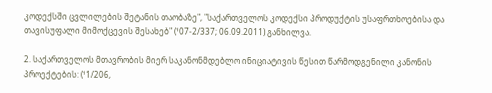კოდექსში ცვლილების შეტანის თაობაზე", "საქართველოს კოდექსი პროდუქტის უსაფრთხოებისა და თავისუფალი მიმოქცევის შესახებ" (¹07-2/337; 06.09.2011) განხილვა.

2. საქართველოს მთავრობის მიერ საკანონმდებლო ინიციატივის წესით წარმოდგენილი კანონის პროექტების: (¹1/206,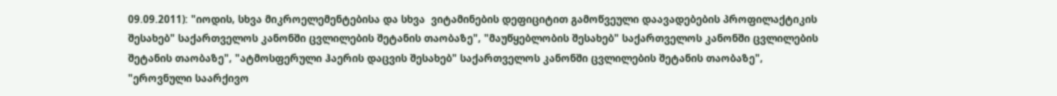09.09.2011): "იოდის, სხვა მიკროელემენტებისა და სხვა  ვიტამინების დეფიციტით გამოწვეული დაავადებების პროფილაქტიკის შესახებ" საქართველოს კანონში ცვლილების შეტანის თაობაზე", "მაუწყებლობის შესახებ" საქართველოს კანონში ცვლილების შეტანის თაობაზე", "ატმოსფერული ჰაერის დაცვის შესახებ" საქართველოს კანონში ცვლილების შეტანის თაობაზე", "ეროვნული საარქივო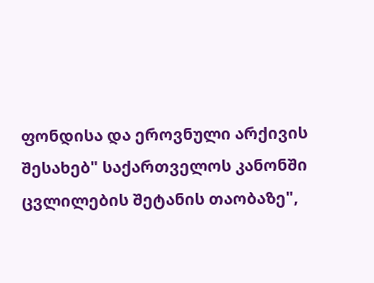ფონდისა და ეროვნული არქივის შესახებ" საქართველოს კანონში ცვლილების შეტანის თაობაზე",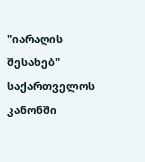"იარაღის შესახებ" საქართველოს კანონში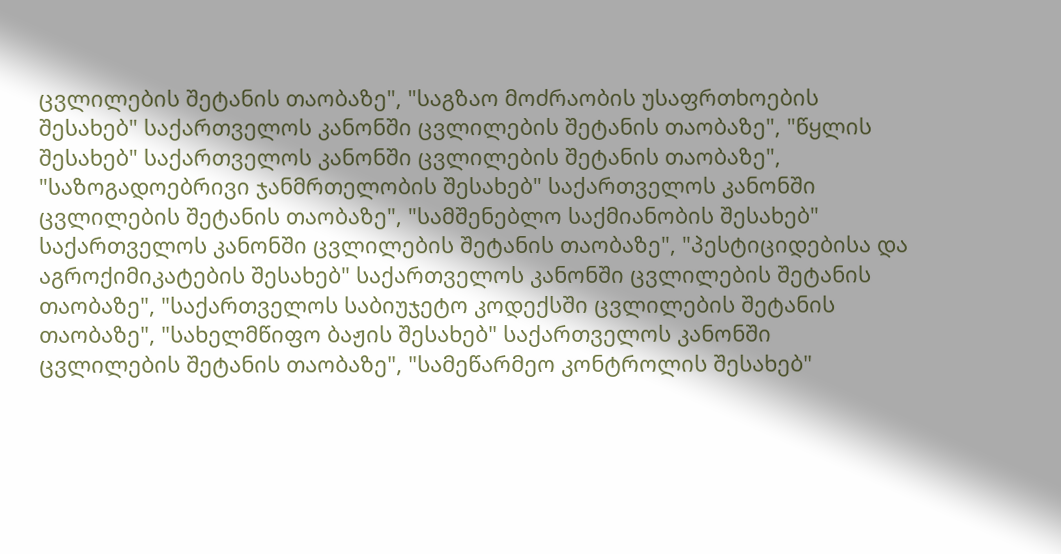ცვლილების შეტანის თაობაზე", "საგზაო მოძრაობის უსაფრთხოების შესახებ" საქართველოს კანონში ცვლილების შეტანის თაობაზე", "წყლის შესახებ" საქართველოს კანონში ცვლილების შეტანის თაობაზე", "საზოგადოებრივი ჯანმრთელობის შესახებ" საქართველოს კანონში ცვლილების შეტანის თაობაზე", "სამშენებლო საქმიანობის შესახებ" საქართველოს კანონში ცვლილების შეტანის თაობაზე", "პესტიციდებისა და აგროქიმიკატების შესახებ" საქართველოს კანონში ცვლილების შეტანის თაობაზე", "საქართველოს საბიუჯეტო კოდექსში ცვლილების შეტანის თაობაზე", "სახელმწიფო ბაჟის შესახებ" საქართველოს კანონში ცვლილების შეტანის თაობაზე", "სამეწარმეო კონტროლის შესახებ"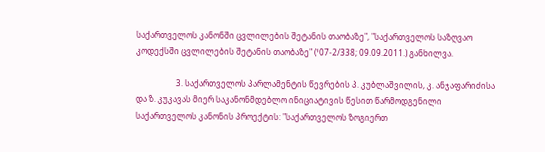საქართველოს კანონში ცვლილების შეტანის თაობაზე", "საქართველოს საზღვაო კოდექსში ცვლილების შეტანის თაობაზე" (¹07-2/338; 09.09.2011.) განხილვა.

                    3. საქართველოს პარლამენტის წევრების პ. კუბლაშვილის, კ. ანჯაფარიძისა და ზ. კუკავას მიერ საკანონმდებლო ინიციატივის წესით წარმოდგენილი საქართველოს კანონის პროექტის: "საქართველოს ზოგიერთ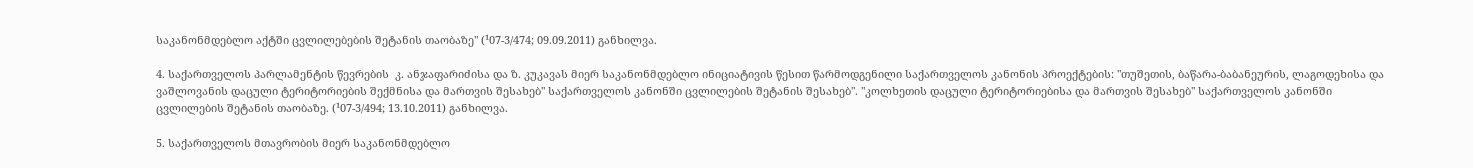საკანონმდებლო აქტში ცვლილებების შეტანის თაობაზე" (¹07-3/474; 09.09.2011) განხილვა.

4. საქართველოს პარლამენტის წევრების  კ. ანჯაფარიძისა და ზ. კუკავას მიერ საკანონმდებლო ინიციატივის წესით წარმოდგენილი საქართველოს კანონის პროექტების: "თუშეთის, ბაწარა-ბაბანეურის, ლაგოდეხისა და ვაშლოვანის დაცული ტერიტორიების შექმნისა და მართვის შესახებ" საქართველოს კანონში ცვლილების შეტანის შესახებ". "კოლხეთის დაცული ტერიტორიებისა და მართვის შესახებ" საქართველოს კანონში ცვლილების შეტანის თაობაზე. (¹07-3/494; 13.10.2011) განხილვა.

5. საქართველოს მთავრობის მიერ საკანონმდებლო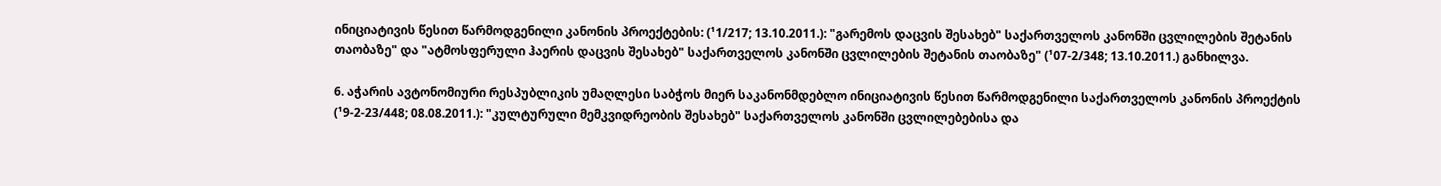ინიციატივის წესით წარმოდგენილი კანონის პროექტების: (¹1/217; 13.10.2011.): "გარემოს დაცვის შესახებ" საქართველოს კანონში ცვლილების შეტანის თაობაზე" და "ატმოსფერული ჰაერის დაცვის შესახებ" საქართველოს კანონში ცვლილების შეტანის თაობაზე" (¹07-2/348; 13.10.2011.) განხილვა.

6. აჭარის ავტონომიური რესპუბლიკის უმაღლესი საბჭოს მიერ საკანონმდებლო ინიციატივის წესით წარმოდგენილი საქართველოს კანონის პროექტის (¹9-2-23/448; 08.08.2011.): "კულტურული მემკვიდრეობის შესახებ" საქართველოს კანონში ცვლილებებისა და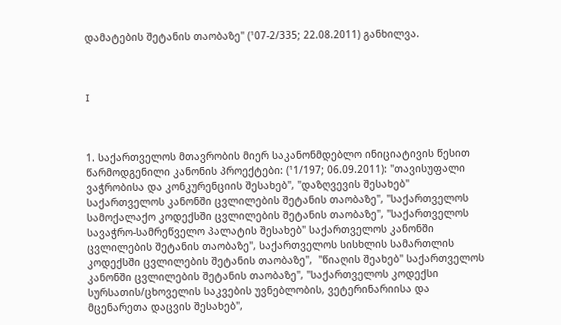დამატების შეტანის თაობაზე" (¹07-2/335; 22.08.2011) განხილვა.



I



1. საქართველოს მთავრობის მიერ საკანონმდებლო ინიციატივის წესით წარმოდგენილი კანონის პროექტები: (¹1/197; 06.09.2011): "თავისუფალი ვაჭრობისა და კონკურენციის შესახებ", "დაზღვევის შესახებ" საქართველოს კანონში ცვლილების შეტანის თაობაზე", "საქართველოს სამოქალაქო კოდექსში ცვლილების შეტანის თაობაზე", "საქართველოს სავაჭრო-სამრეწველო პალატის შესახებ" საქართველოს კანონში ცვლილების შეტანის თაობაზე", საქართველოს სისხლის სამართლის კოდექსში ცვლილების შეტანის თაობაზე",  "წიაღის შეახებ" საქართველოს კანონში ცვლილების შეტანის თაობაზე", "საქართველოს კოდექსი  სურსათის/ცხოველის საკვების უვნებლობის, ვეტერინარიისა და მცენარეთა დაცვის შესახებ",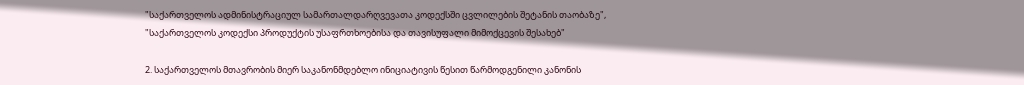"საქართველოს ადმინისტრაციულ სამართალდარღვევათა კოდექსში ცვლილების შეტანის თაობაზე", "საქართველოს კოდექსი პროდუქტის უსაფრთხოებისა და თავისუფალი მიმოქცევის შესახებ"

2. საქართველოს მთავრობის მიერ საკანონმდებლო ინიციატივის წესით წარმოდგენილი კანონის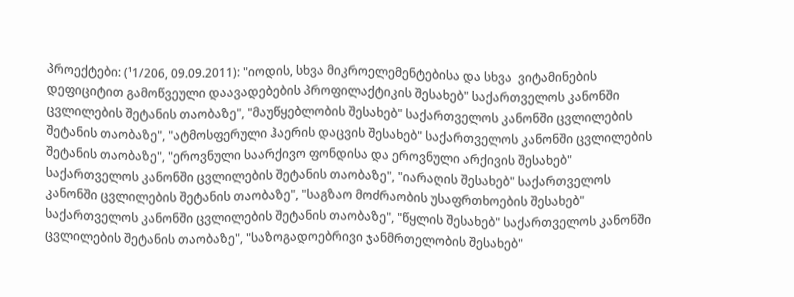პროექტები: (¹1/206, 09.09.2011): "იოდის, სხვა მიკროელემენტებისა და სხვა  ვიტამინების დეფიციტით გამოწვეული დაავადებების პროფილაქტიკის შესახებ" საქართველოს კანონში ცვლილების შეტანის თაობაზე", "მაუწყებლობის შესახებ" საქართველოს კანონში ცვლილების შეტანის თაობაზე", "ატმოსფერული ჰაერის დაცვის შესახებ" საქართველოს კანონში ცვლილების შეტანის თაობაზე", "ეროვნული საარქივო ფონდისა და ეროვნული არქივის შესახებ" საქართველოს კანონში ცვლილების შეტანის თაობაზე", "იარაღის შესახებ" საქართველოს კანონში ცვლილების შეტანის თაობაზე", "საგზაო მოძრაობის უსაფრთხოების შესახებ" საქართველოს კანონში ცვლილების შეტანის თაობაზე", "წყლის შესახებ" საქართველოს კანონში ცვლილების შეტანის თაობაზე", "საზოგადოებრივი ჯანმრთელობის შესახებ"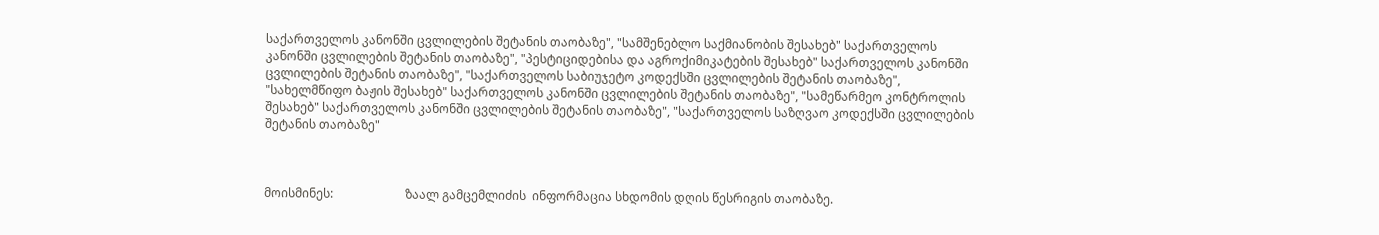საქართველოს კანონში ცვლილების შეტანის თაობაზე", "სამშენებლო საქმიანობის შესახებ" საქართველოს კანონში ცვლილების შეტანის თაობაზე", "პესტიციდებისა და აგროქიმიკატების შესახებ" საქართველოს კანონში ცვლილების შეტანის თაობაზე", "საქართველოს საბიუჯეტო კოდექსში ცვლილების შეტანის თაობაზე", "სახელმწიფო ბაჟის შესახებ" საქართველოს კანონში ცვლილების შეტანის თაობაზე", "სამეწარმეო კონტროლის შესახებ" საქართველოს კანონში ცვლილების შეტანის თაობაზე", "საქართველოს საზღვაო კოდექსში ცვლილების შეტანის თაობაზე"



მოისმინეს:                        ზაალ გამცემლიძის  ინფორმაცია სხდომის დღის წესრიგის თაობაზე.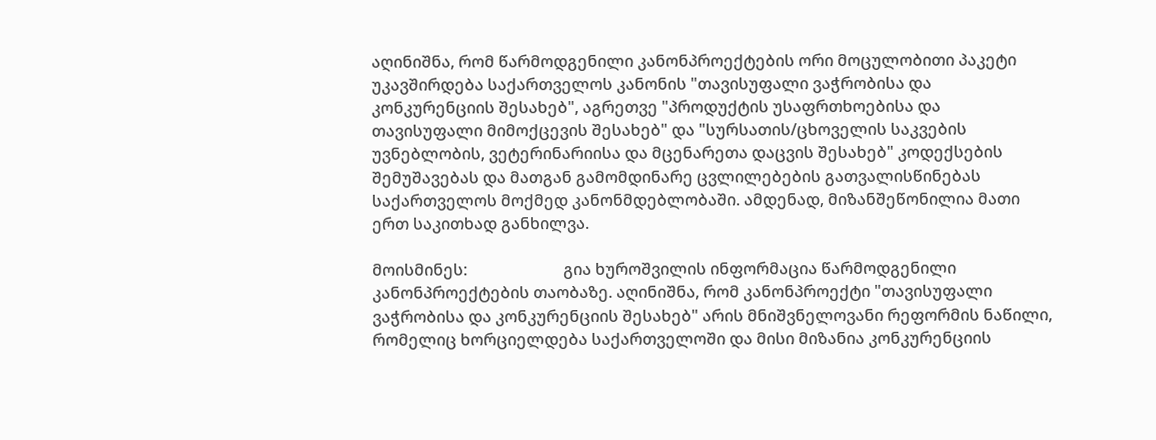აღინიშნა, რომ წარმოდგენილი კანონპროექტების ორი მოცულობითი პაკეტი უკავშირდება საქართველოს კანონის "თავისუფალი ვაჭრობისა და კონკურენციის შესახებ", აგრეთვე "პროდუქტის უსაფრთხოებისა და თავისუფალი მიმოქცევის შესახებ" და "სურსათის/ცხოველის საკვების უვნებლობის, ვეტერინარიისა და მცენარეთა დაცვის შესახებ" კოდექსების შემუშავებას და მათგან გამომდინარე ცვლილებების გათვალისწინებას საქართველოს მოქმედ კანონმდებლობაში. ამდენად, მიზანშეწონილია მათი ერთ საკითხად განხილვა.

მოისმინეს:                        გია ხუროშვილის ინფორმაცია წარმოდგენილი კანონპროექტების თაობაზე. აღინიშნა, რომ კანონპროექტი "თავისუფალი ვაჭრობისა და კონკურენციის შესახებ" არის მნიშვნელოვანი რეფორმის ნაწილი, რომელიც ხორციელდება საქართველოში და მისი მიზანია კონკურენციის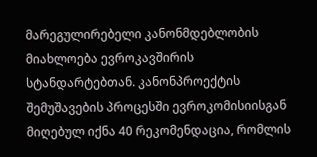მარეგულირებელი კანონმდებლობის მიახლოება ევროკავშირის სტანდარტებთან. კანონპროექტის შემუშავების პროცესში ევროკომისიისგან   მიღებულ იქნა 40 რეკომენდაცია, რომლის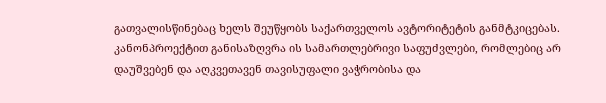გათვალისწინებაც ხელს შეუწყობს საქართველოს ავტორიტეტის განმტკიცებას. კანონპროექტით განისაზღვრა ის სამართლებრივი საფუძვლები, რომლებიც არ დაუშვებენ და აღკვეთავენ თავისუფალი ვაჭრობისა და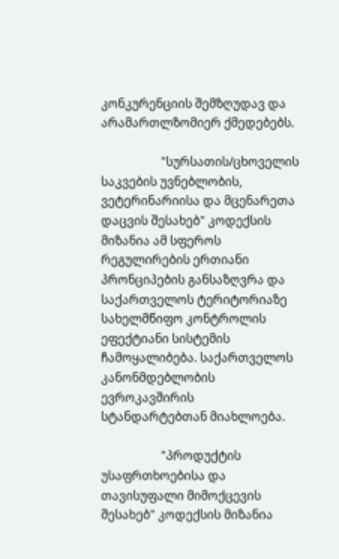კონკურენციის შემზღუდავ და არამართლზომიერ ქმედებებს.

                    "სურსათის/ცხოველის საკვების უვნებლობის, ვეტერინარიისა და მცენარეთა დაცვის შესახებ" კოდექსის მიზანია ამ სფეროს რეგულირების ერთიანი პრონციპების განსაზღვრა და საქართველოს ტერიტორიაზე სახელმწიფო კონტროლის ეფექტიანი სისტემის ჩამოყალიბება. საქართველოს კანონმდებლობის ევროკავშირის სტანდარტებთან მიახლოება.

                    "პროდუქტის უსაფრთხოებისა და თავისუფალი მიმოქცევის შესახებ" კოდექსის მიზანია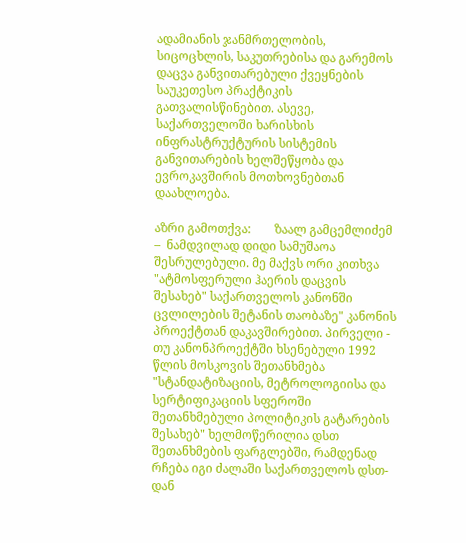ადამიანის ჯანმრთელობის, სიცოცხლის, საკუთრებისა და გარემოს დაცვა განვითარებული ქვეყნების საუკეთესო პრაქტიკის გათვალისწინებით. ასევე, საქართველოში ხარისხის ინფრასტრუქტურის სისტემის განვითარების ხელშეწყობა და ევროკავშირის მოთხოვნებთან დაახლოება.

აზრი გამოთქვა:        ზაალ გამცემლიძემ –  ნამდვილად დიდი სამუშაოა შესრულებული. მე მაქვს ორი კითხვა "ატმოსფერული ჰაერის დაცვის შესახებ" საქართველოს კანონში ცვლილების შეტანის თაობაზე" კანონის პროექტთან დაკავშირებით. პირველი - თუ კანონპროექტში ხსენებული 1992 წლის მოსკოვის შეთანხმება "სტანდატიზაციის, მეტროლოგიისა და სერტიფიკაციის სფეროში შეთანხმებული პოლიტიკის გატარების შესახებ" ხელმოწერილია დსთ შეთანხმების ფარგლებში, რამდენად რჩება იგი ძალაში საქართველოს დსთ-დან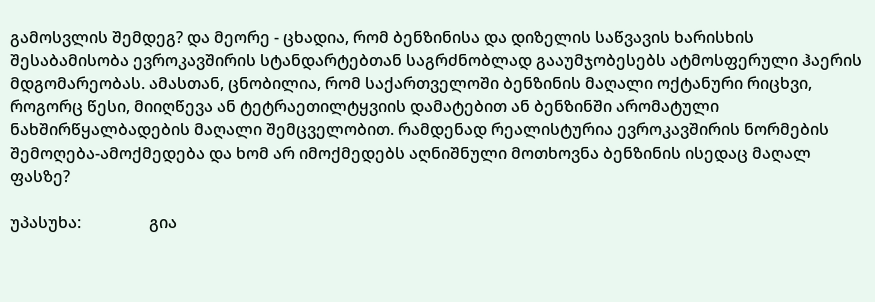გამოსვლის შემდეგ? და მეორე - ცხადია, რომ ბენზინისა და დიზელის საწვავის ხარისხის შესაბამისობა ევროკავშირის სტანდარტებთან საგრძნობლად გააუმჯობესებს ატმოსფერული ჰაერის მდგომარეობას. ამასთან, ცნობილია, რომ საქართველოში ბენზინის მაღალი ოქტანური რიცხვი, როგორც წესი, მიიღწევა ან ტეტრაეთილტყვიის დამატებით ან ბენზინში არომატული ნახშირწყალბადების მაღალი შემცველობით. რამდენად რეალისტურია ევროკავშირის ნორმების შემოღება-ამოქმედება და ხომ არ იმოქმედებს აღნიშნული მოთხოვნა ბენზინის ისედაც მაღალ ფასზე?

უპასუხა:                 გია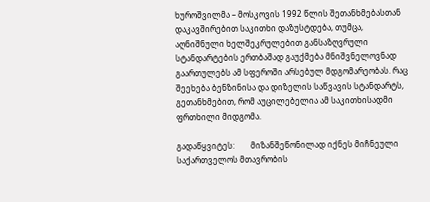ხუროშვილმა – მოსკოვის 1992 წლის შეთანხმებასთან დაკავშირებით საკითხი დაზუსტდება, თუმცა, აღნიშნული ხელშეკრულებით განსაზღვრული სტანდარტების ერთბაშად გაუქმება მნიშვნელოვნად გაართულებს ამ სფეროში არსებულ მდგომარეობას. რაც შეეხება ბენზინისა და დიზელის საწვავის სტანდარტს, გეთანხმებით, რომ აუცილებელია ამ საკითხისადმი ფრთხილი მიდგომა.

გადაწყვიტეს:        მიზანშეწონილად იქნეს მიჩნეული საქართველოს მთავრობის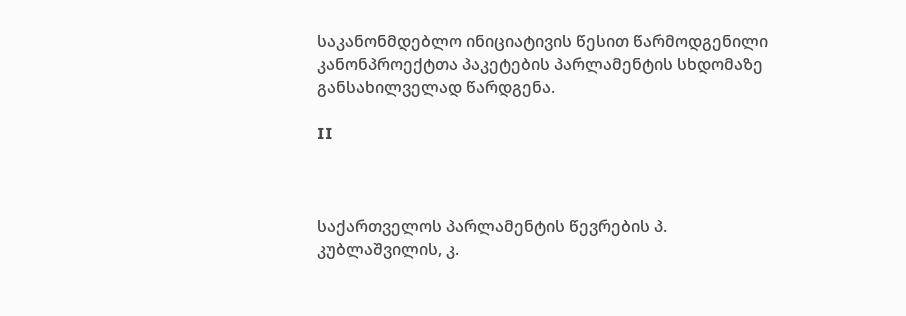საკანონმდებლო ინიციატივის წესით წარმოდგენილი კანონპროექტთა პაკეტების პარლამენტის სხდომაზე  განსახილველად წარდგენა.

II



საქართველოს პარლამენტის წევრების პ. კუბლაშვილის, კ.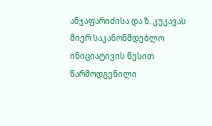ანჯაფარიძისა და ზ. კუკავას მიერ საკანონმდებლო ინიციატივის წესით წარმოდგენილი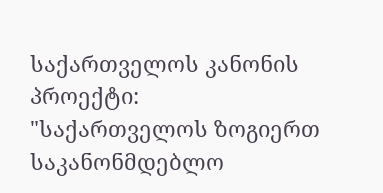საქართველოს კანონის პროექტი: "საქართველოს ზოგიერთ საკანონმდებლო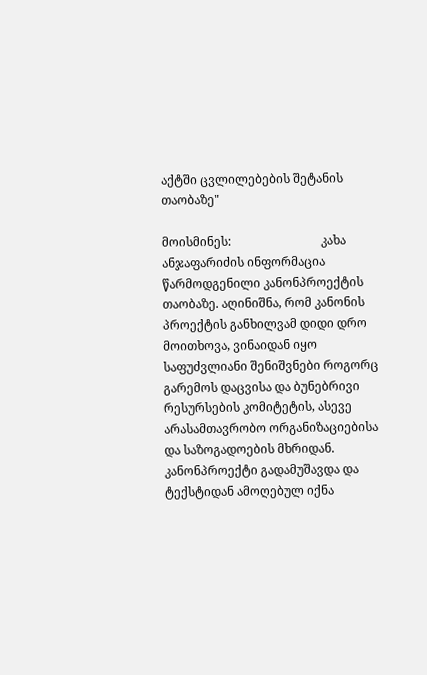აქტში ცვლილებების შეტანის თაობაზე"

მოისმინეს:                              კახა ანჯაფარიძის ინფორმაცია წარმოდგენილი კანონპროექტის თაობაზე. აღინიშნა, რომ კანონის პროექტის განხილვამ დიდი დრო მოითხოვა, ვინაიდან იყო საფუძვლიანი შენიშვნები როგორც გარემოს დაცვისა და ბუნებრივი რესურსების კომიტეტის, ასევე არასამთავრობო ორგანიზაციებისა და საზოგადოების მხრიდან. კანონპროექტი გადამუშავდა და ტექსტიდან ამოღებულ იქნა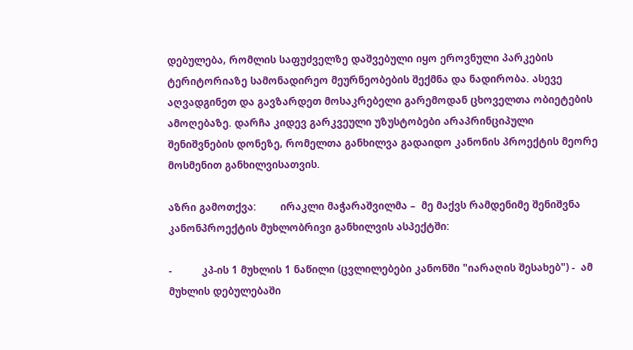დებულება, რომლის საფუძველზე დაშვებული იყო ეროვნული პარკების ტერიტორიაზე სამონადირეო მეურნეობების შექმნა და ნადირობა. ასევე აღვადგინეთ და გავზარდეთ მოსაკრებელი გარემოდან ცხოველთა ობიეტების ამოღებაზე. დარჩა კიდევ გარკვეული უზუსტობები არაპრინციპული შენიშვნების დონეზე, რომელთა განხილვა გადაიდო კანონის პროექტის მეორე მოსმენით განხილვისათვის.

აზრი გამოთქვა:        ირაკლი მაჭარაშვილმა –  მე მაქვს რამდენიმე შენიშვნა კანონპროექტის მუხლობრივი განხილვის ასპექტში:

-          კპ-ის 1 მუხლის 1 ნაწილი (ცვლილებები კანონში "იარაღის შესახებ") -  ამ მუხლის დებულებაში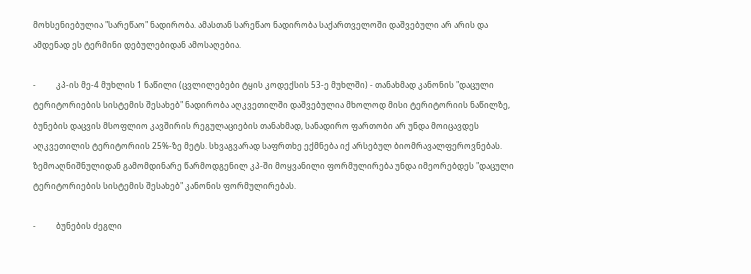მოხსენიებულია "სარეწაო" ნადირობა. ამასთან სარეწაო ნადირობა საქართველოში დაშვებული არ არის და ამდენად ეს ტერმინი დებულებიდან ამოსაღებია.

-          კპ-ის მე-4 მუხლის 1 ნაწილი (ცვლილებები ტყის კოდექსის 53-ე მუხლში) - თანახმად კანონის "დაცული ტერიტორიების სისტემის შესახებ" ნადირობა აღკვეთილში დაშვებულია მხოლოდ მისი ტერიტორიის ნაწილზე, ბუნების დაცვის მსოფლიო კავშირის რეგულაციების თანახმად, სანადირო ფართობი არ უნდა მოიცავდეს აღკვეთილის ტერიტორიის 25%-ზე მეტს. სხვაგვარად საფრთხე ექმნება იქ არსებულ ბიომრავალფეროვნებას. ზემოაღნიშნულიდან გამომდინარე წარმოდგენილ კპ-ში მოყვანილი ფორმულირება უნდა იმეორებდეს "დაცული ტერიტორიების სისტემის შესახებ" კანონის ფორმულირებას.

-          ბუნების ძეგლი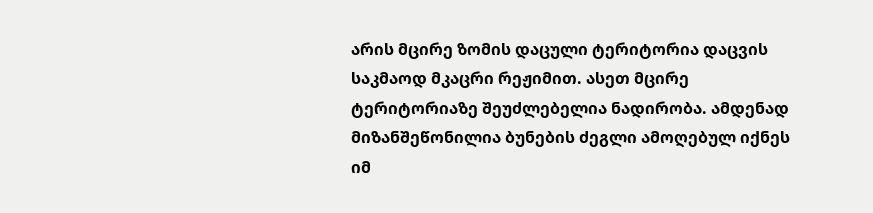არის მცირე ზომის დაცული ტერიტორია დაცვის საკმაოდ მკაცრი რეჟიმით. ასეთ მცირე ტერიტორიაზე შეუძლებელია ნადირობა. ამდენად მიზანშეწონილია ბუნების ძეგლი ამოღებულ იქნეს იმ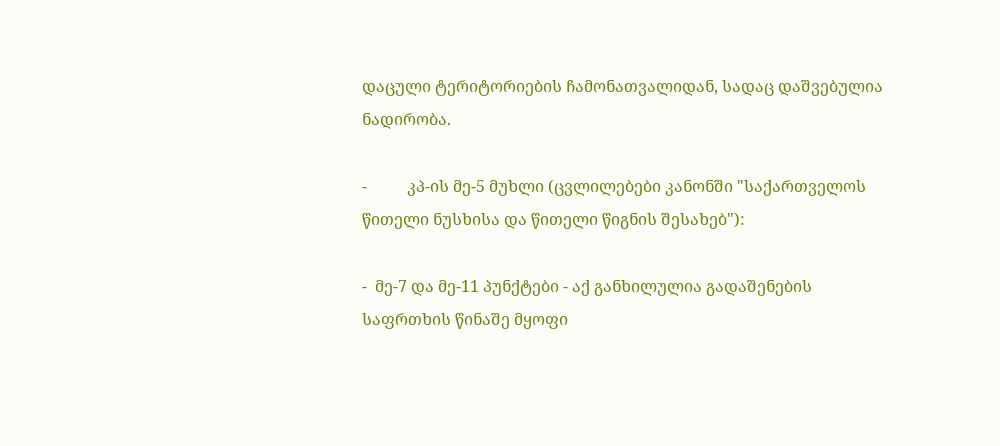დაცული ტერიტორიების ჩამონათვალიდან, სადაც დაშვებულია ნადირობა.

-          კპ-ის მე-5 მუხლი (ცვლილებები კანონში "საქართველოს წითელი ნუსხისა და წითელი წიგნის შესახებ"):

-  მე-7 და მე-11 პუნქტები - აქ განხილულია გადაშენების საფრთხის წინაშე მყოფი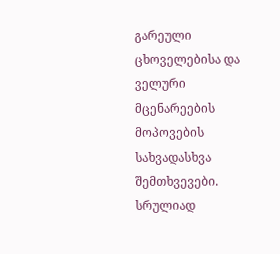გარეული ცხოველებისა და ველური მცენარეების მოპოვების სახვადასხვა შემთხვევები. სრულიად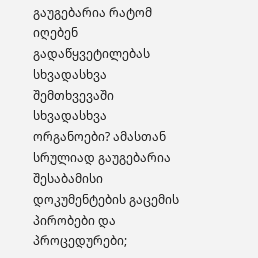გაუგებარია რატომ იღებენ გადაწყვეტილებას სხვადასხვა შემთხვევაში სხვადასხვა ორგანოები? ამასთან სრულიად გაუგებარია შესაბამისი დოკუმენტების გაცემის პირობები და პროცედურები;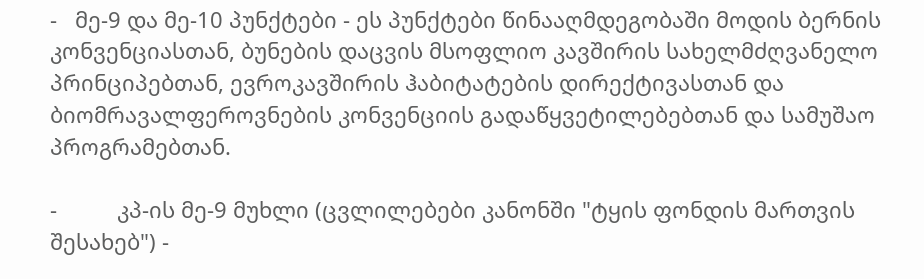-   მე-9 და მე-10 პუნქტები - ეს პუნქტები წინააღმდეგობაში მოდის ბერნის კონვენციასთან, ბუნების დაცვის მსოფლიო კავშირის სახელმძღვანელო პრინციპებთან, ევროკავშირის ჰაბიტატების დირექტივასთან და ბიომრავალფეროვნების კონვენციის გადაწყვეტილებებთან და სამუშაო პროგრამებთან.

-          კპ-ის მე-9 მუხლი (ცვლილებები კანონში "ტყის ფონდის მართვის შესახებ") -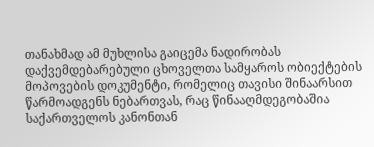თანახმად ამ მუხლისა გაიცემა ნადირობას  დაქვემდებარებული ცხოველთა სამყაროს ობიექტების მოპოვების დოკუმენტი, რომელიც თავისი შინაარსით წარმოადგენს ნებართვას, რაც წინააღმდეგობაშია საქართველოს კანონთან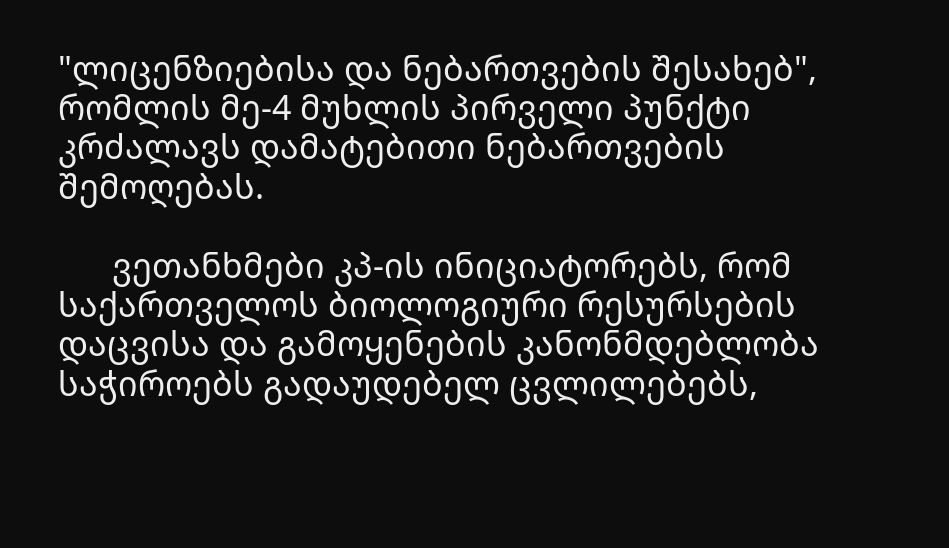"ლიცენზიებისა და ნებართვების შესახებ", რომლის მე-4 მუხლის პირველი პუნქტი კრძალავს დამატებითი ნებართვების შემოღებას.

      ვეთანხმები კპ-ის ინიციატორებს, რომ საქართველოს ბიოლოგიური რესურსების დაცვისა და გამოყენების კანონმდებლობა საჭიროებს გადაუდებელ ცვლილებებს,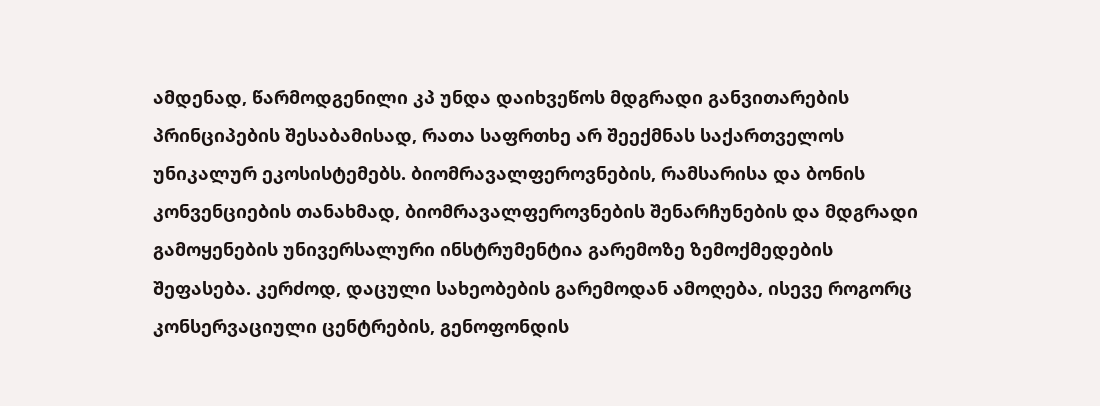ამდენად, წარმოდგენილი კპ უნდა დაიხვეწოს მდგრადი განვითარების პრინციპების შესაბამისად, რათა საფრთხე არ შეექმნას საქართველოს უნიკალურ ეკოსისტემებს. ბიომრავალფეროვნების, რამსარისა და ბონის კონვენციების თანახმად, ბიომრავალფეროვნების შენარჩუნების და მდგრადი გამოყენების უნივერსალური ინსტრუმენტია გარემოზე ზემოქმედების შეფასება. კერძოდ, დაცული სახეობების გარემოდან ამოღება, ისევე როგორც კონსერვაციული ცენტრების, გენოფონდის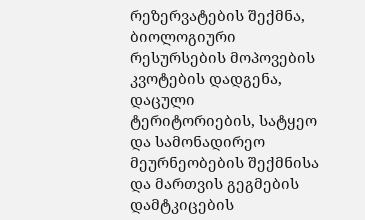რეზერვატების შექმნა, ბიოლოგიური რესურსების მოპოვების კვოტების დადგენა, დაცული ტერიტორიების, სატყეო და სამონადირეო მეურნეობების შექმნისა და მართვის გეგმების დამტკიცების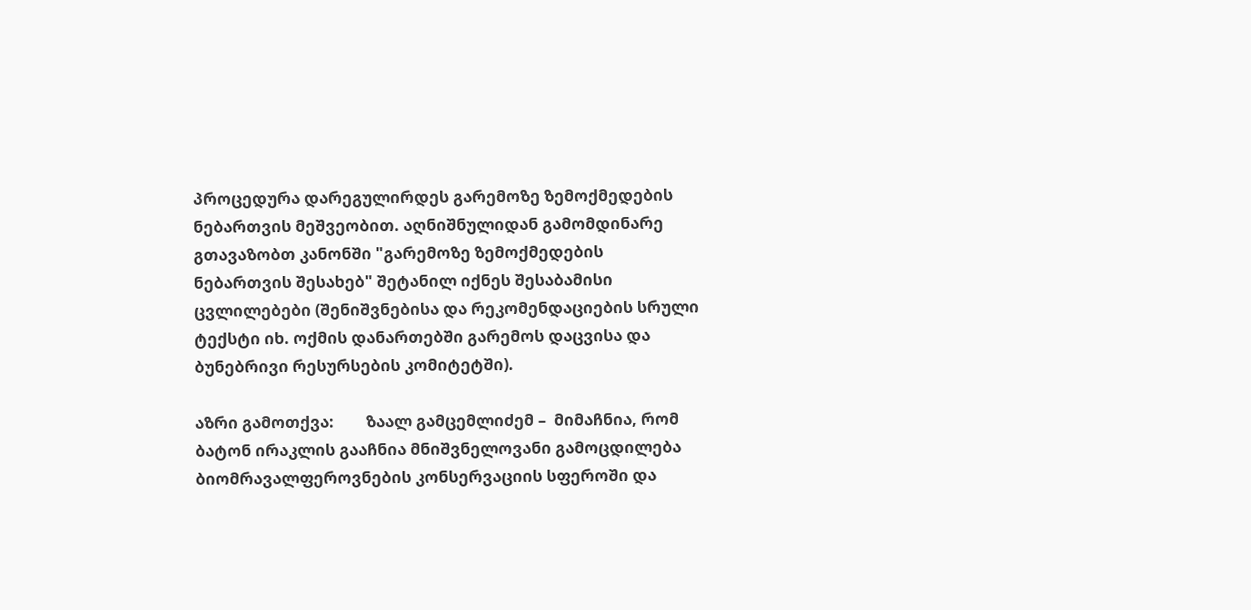პროცედურა დარეგულირდეს გარემოზე ზემოქმედების ნებართვის მეშვეობით. აღნიშნულიდან გამომდინარე გთავაზობთ კანონში "გარემოზე ზემოქმედების ნებართვის შესახებ" შეტანილ იქნეს შესაბამისი ცვლილებები (შენიშვნებისა და რეკომენდაციების სრული ტექსტი იხ. ოქმის დანართებში გარემოს დაცვისა და ბუნებრივი რესურსების კომიტეტში).

აზრი გამოთქვა:        ზაალ გამცემლიძემ –  მიმაჩნია, რომ ბატონ ირაკლის გააჩნია მნიშვნელოვანი გამოცდილება ბიომრავალფეროვნების კონსერვაციის სფეროში და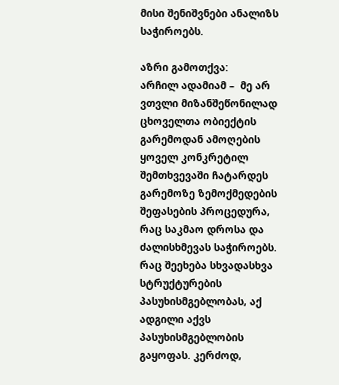მისი შენიშვნები ანალიზს საჭიროებს.

აზრი გამოთქვა:        არჩილ ადამიამ –  მე არ ვთვლი მიზანშეწონილად ცხოველთა ობიექტის გარემოდან ამოღების ყოველ კონკრეტილ შემთხვევაში ჩატარდეს გარემოზე ზემოქმედების შეფასების პროცედურა, რაც საკმაო დროსა და ძალისხმევას საჭიროებს. რაც შეეხება სხვადასხვა სტრუქტურების პასუხისმგებლობას, აქ ადგილი აქვს პასუხისმგებლობის გაყოფას. კერძოდ,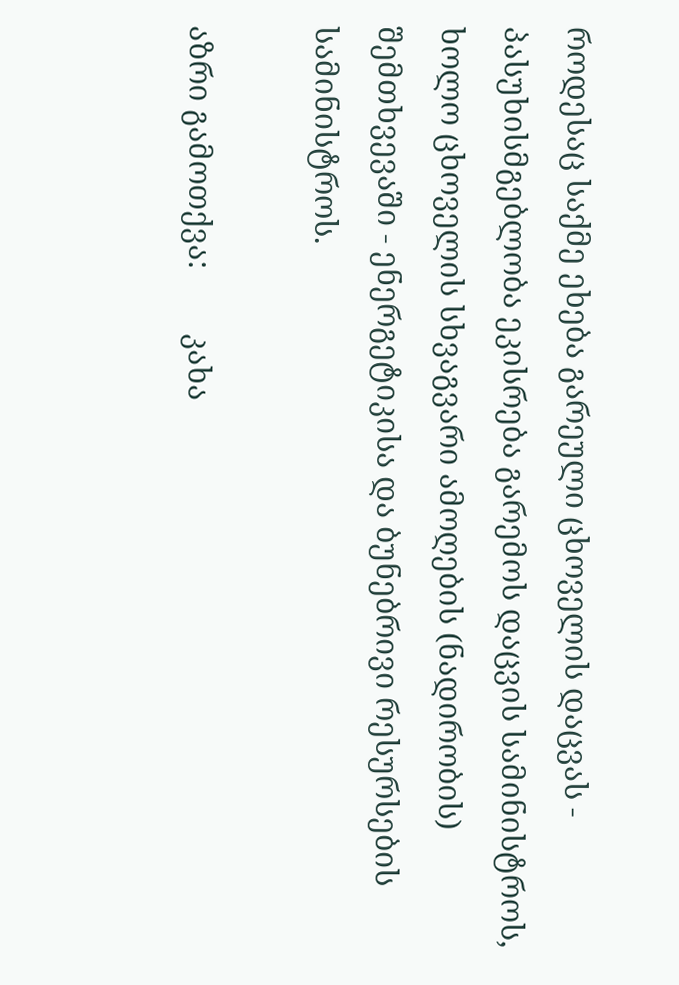როდესაც საქმე ეხება გარეული ცხოველის დაცვას - პასუხისმგებლობა ეკისრება გარემოს დაცვის სამინისტროს, ხოლო ცხოველის სხვაგვარი ამოღების (ნადირობის) შემთხვევაში - ენერგეტიკისა და ბუნებრივი რესურსების სამინისტროს.

აზრი გამოთქვა:        კახა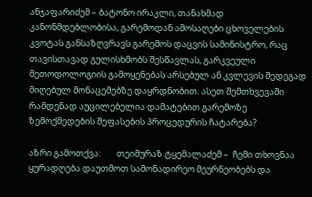ანჯაფარიძემ – ბატონო ირაკლი, თანახმად კანონმდებლობისა, გარემოდან ამოსაღები ცხოველების კვოტას განსაზღვრავს გარემოს დაცვის სამინისტრო, რაც თავისთავად გულისხმობს შესწავლას, გარკვეული მეთოდოლოგიის გამოყენებას არსებულ ან კვლევის შედეგად მიღებულ მონაცემებზე დაყრდნობით. ასეთ შემთხვევაში რამდენად აუცილებელია დამატებით გარემოზე ზემოქმედების შეფასების პროცედურის ჩატარება?

აზრი გამოთქვა:        თეიმურაზ ტყემალაძემ –  ჩემი თხოვნაა ყურადღება დაუთმოთ სამონადირეო მეურნეობებს და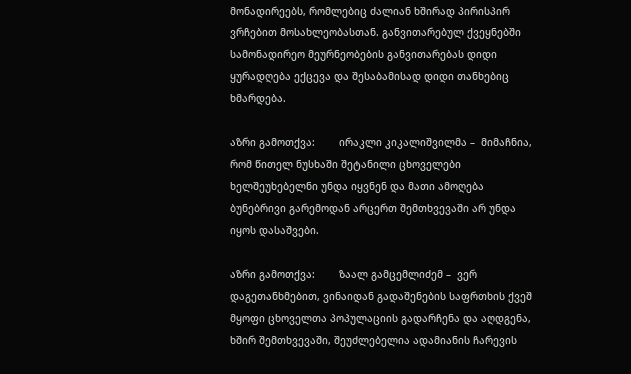მონადირეებს, რომლებიც ძალიან ხშირად პირისპირ ვრჩებით მოსახლეობასთან. განვითარებულ ქვეყნებში სამონადირეო მეურნეობების განვითარებას დიდი ყურადღება ექცევა და შესაბამისად დიდი თანხებიც ხმარდება.

აზრი გამოთქვა:        ირაკლი კიკალიშვილმა –  მიმაჩნია, რომ წითელ ნუსხაში შეტანილი ცხოველები ხელშეუხებელნი უნდა იყვნენ და მათი ამოღება ბუნებრივი გარემოდან არცერთ შემთხვევაში არ უნდა იყოს დასაშვები.

აზრი გამოთქვა:        ზაალ გამცემლიძემ –  ვერ დაგეთანხმებით, ვინაიდან გადაშენების საფრთხის ქვეშ მყოფი ცხოველთა პოპულაციის გადარჩენა და აღდგენა, ხშირ შემთხვევაში, შეუძლებელია ადამიანის ჩარევის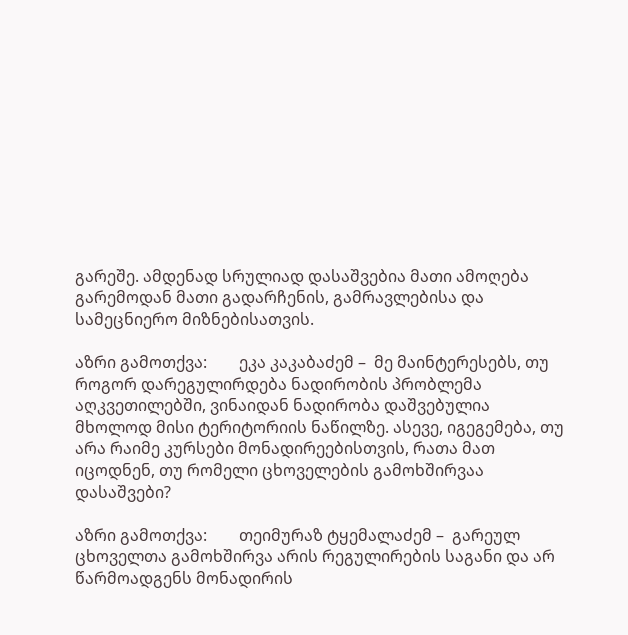გარეშე. ამდენად სრულიად დასაშვებია მათი ამოღება გარემოდან მათი გადარჩენის, გამრავლებისა და სამეცნიერო მიზნებისათვის.

აზრი გამოთქვა:        ეკა კაკაბაძემ –  მე მაინტერესებს, თუ როგორ დარეგულირდება ნადირობის პრობლემა აღკვეთილებში, ვინაიდან ნადირობა დაშვებულია მხოლოდ მისი ტერიტორიის ნაწილზე. ასევე, იგეგემება, თუ არა რაიმე კურსები მონადირეებისთვის, რათა მათ იცოდნენ, თუ რომელი ცხოველების გამოხშირვაა დასაშვები?

აზრი გამოთქვა:        თეიმურაზ ტყემალაძემ –  გარეულ ცხოველთა გამოხშირვა არის რეგულირების საგანი და არ წარმოადგენს მონადირის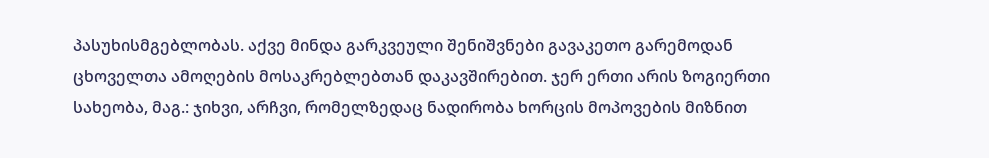პასუხისმგებლობას. აქვე მინდა გარკვეული შენიშვნები გავაკეთო გარემოდან ცხოველთა ამოღების მოსაკრებლებთან დაკავშირებით. ჯერ ერთი არის ზოგიერთი სახეობა, მაგ.: ჯიხვი, არჩვი, რომელზედაც ნადირობა ხორცის მოპოვების მიზნით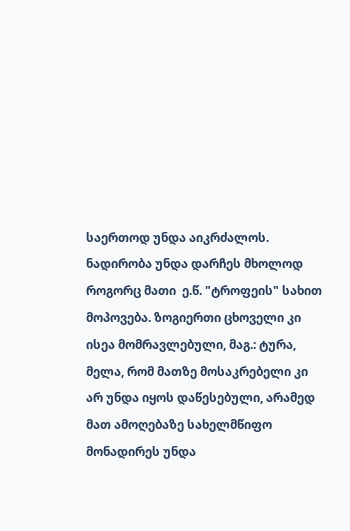საერთოდ უნდა აიკრძალოს. ნადირობა უნდა დარჩეს მხოლოდ როგორც მათი  ე.წ. "ტროფეის" სახით მოპოვება. ზოგიერთი ცხოველი კი ისეა მომრავლებული, მაგ.: ტურა, მელა, რომ მათზე მოსაკრებელი კი არ უნდა იყოს დაწესებული, არამედ მათ ამოღებაზე სახელმწიფო მონადირეს უნდა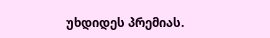უხდიდეს პრემიას.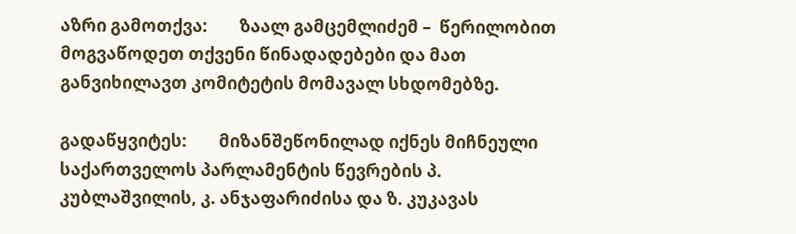აზრი გამოთქვა:        ზაალ გამცემლიძემ –  წერილობით მოგვაწოდეთ თქვენი წინადადებები და მათ განვიხილავთ კომიტეტის მომავალ სხდომებზე.

გადაწყვიტეს:        მიზანშეწონილად იქნეს მიჩნეული საქართველოს პარლამენტის წევრების პ. კუბლაშვილის, კ. ანჯაფარიძისა და ზ. კუკავას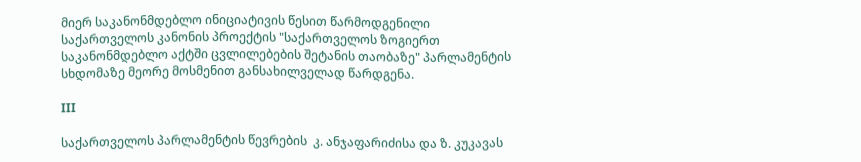მიერ საკანონმდებლო ინიციატივის წესით წარმოდგენილი საქართველოს კანონის პროექტის "საქართველოს ზოგიერთ საკანონმდებლო აქტში ცვლილებების შეტანის თაობაზე" პარლამენტის სხდომაზე მეორე მოსმენით განსახილველად წარდგენა.

III

საქართველოს პარლამენტის წევრების  კ. ანჯაფარიძისა და ზ. კუკავას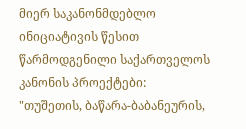მიერ საკანონმდებლო ინიციატივის წესით წარმოდგენილი საქართველოს კანონის პროექტები: "თუშეთის, ბაწარა-ბაბანეურის,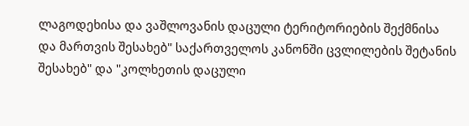ლაგოდეხისა და ვაშლოვანის დაცული ტერიტორიების შექმნისა და მართვის შესახებ" საქართველოს კანონში ცვლილების შეტანის შესახებ" და "კოლხეთის დაცული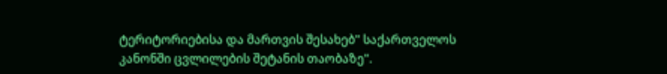ტერიტორიებისა და მართვის შესახებ" საქართველოს კანონში ცვლილების შეტანის თაობაზე".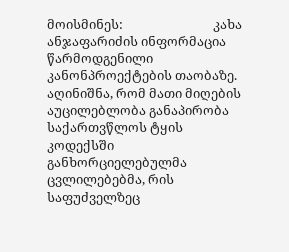მოისმინეს:                              კახა ანჯაფარიძის ინფორმაცია წარმოდგენილი კანონპროექტების თაობაზე. აღინიშნა, რომ მათი მიღების აუცილებლობა განაპირობა საქართვწლოს ტყის კოდექსში განხორციელებულმა ცვლილებებმა, რის საფუძველზეც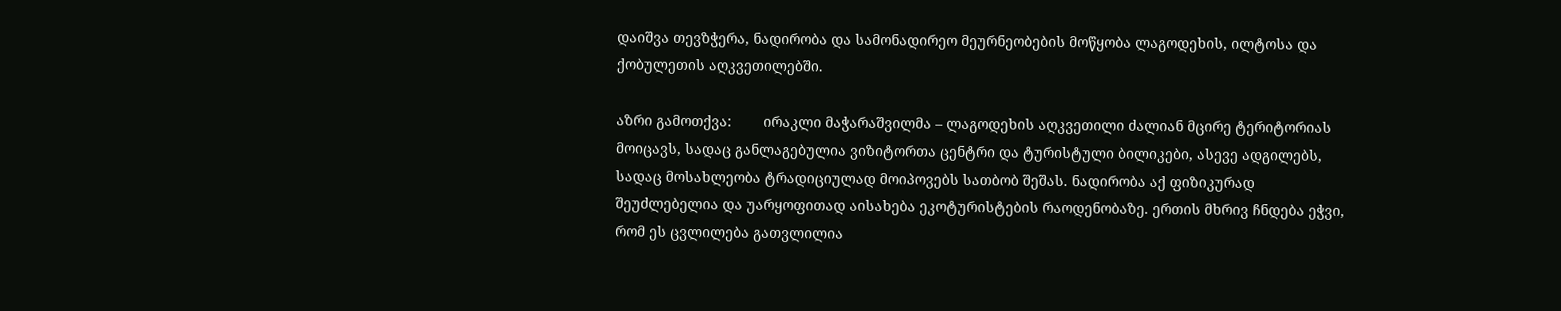დაიშვა თევზჭერა, ნადირობა და სამონადირეო მეურნეობების მოწყობა ლაგოდეხის, ილტოსა და ქობულეთის აღკვეთილებში.

აზრი გამოთქვა:        ირაკლი მაჭარაშვილმა – ლაგოდეხის აღკვეთილი ძალიან მცირე ტერიტორიას მოიცავს, სადაც განლაგებულია ვიზიტორთა ცენტრი და ტურისტული ბილიკები, ასევე ადგილებს, სადაც მოსახლეობა ტრადიციულად მოიპოვებს სათბობ შეშას. ნადირობა აქ ფიზიკურად შეუძლებელია და უარყოფითად აისახება ეკოტურისტების რაოდენობაზე. ერთის მხრივ ჩნდება ეჭვი, რომ ეს ცვლილება გათვლილია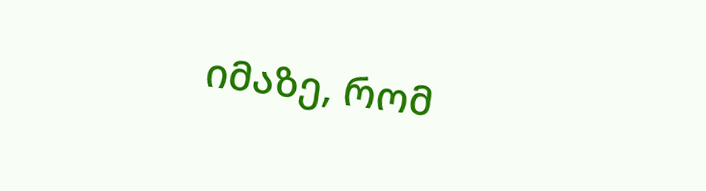იმაზე, რომ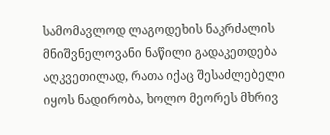სამომავლოდ ლაგოდეხის ნაკრძალის მნიშვნელოვანი ნაწილი გადაკეთდება აღკვეთილად, რათა იქაც შესაძლებელი იყოს ნადირობა, ხოლო მეორეს მხრივ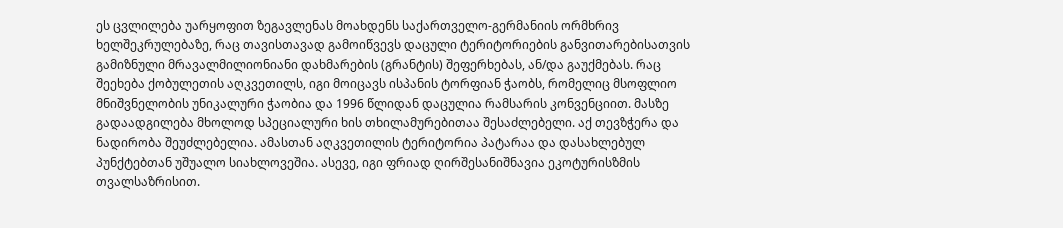ეს ცვლილება უარყოფით ზეგავლენას მოახდენს საქართველო-გერმანიის ორმხრივ ხელშეკრულებაზე, რაც თავისთავად გამოიწვევს დაცული ტერიტორიების განვითარებისათვის გამიზნული მრავალმილიონიანი დახმარების (გრანტის) შეფერხებას, ან/და გაუქმებას. რაც შეეხება ქობულეთის აღკვეთილს, იგი მოიცავს ისპანის ტორფიან ჭაობს, რომელიც მსოფლიო მნიშვნელობის უნიკალური ჭაობია და 1996 წლიდან დაცულია რამსარის კონვენციით. მასზე გადაადგილება მხოლოდ სპეციალური ხის თხილამურებითაა შესაძლებელი. აქ თევზჭერა და ნადირობა შეუძლებელია. ამასთან აღკვეთილის ტერიტორია პატარაა და დასახლებულ პუნქტებთან უშუალო სიახლოვეშია. ასევე, იგი ფრიად ღირშესანიშნავია ეკოტურისზმის თვალსაზრისით.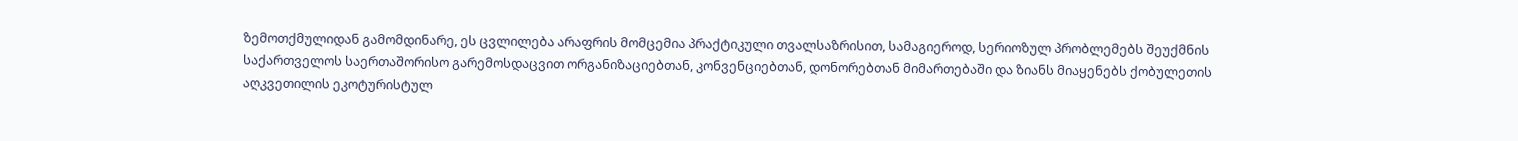ზემოთქმულიდან გამომდინარე, ეს ცვლილება არაფრის მომცემია პრაქტიკული თვალსაზრისით, სამაგიეროდ, სერიოზულ პრობლემებს შეუქმნის საქართველოს საერთაშორისო გარემოსდაცვით ორგანიზაციებთან, კონვენციებთან, დონორებთან მიმართებაში და ზიანს მიაყენებს ქობულეთის აღკვეთილის ეკოტურისტულ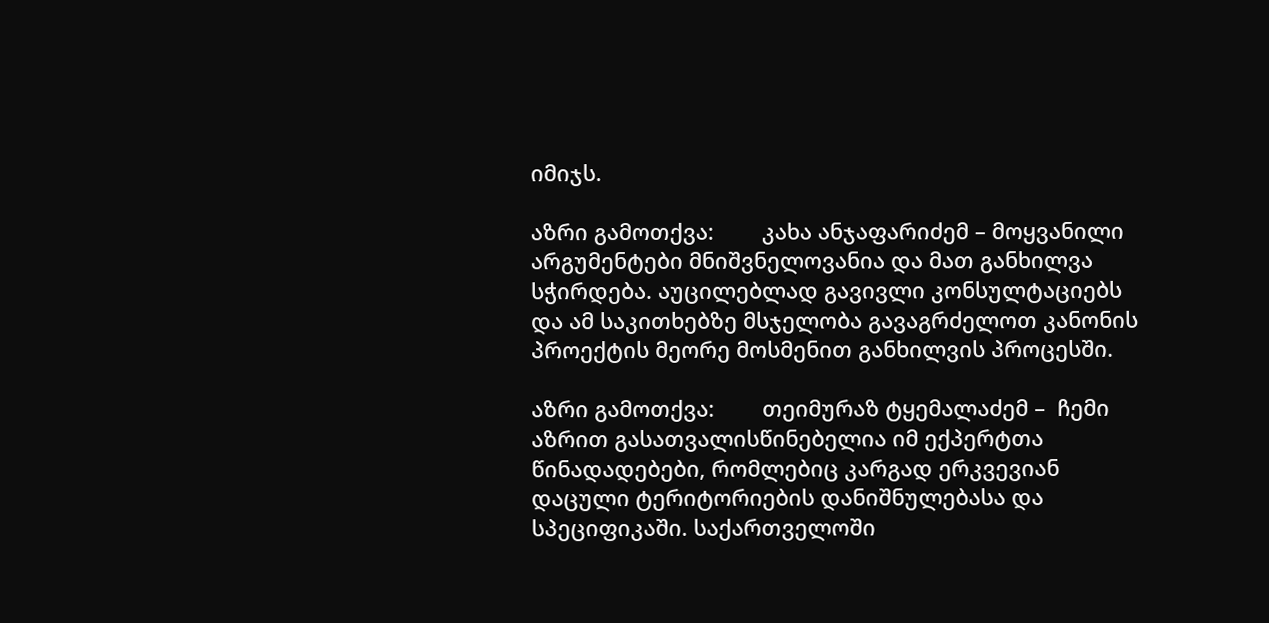იმიჯს.

აზრი გამოთქვა:        კახა ანჯაფარიძემ – მოყვანილი არგუმენტები მნიშვნელოვანია და მათ განხილვა სჭირდება. აუცილებლად გავივლი კონსულტაციებს და ამ საკითხებზე მსჯელობა გავაგრძელოთ კანონის პროექტის მეორე მოსმენით განხილვის პროცესში.

აზრი გამოთქვა:        თეიმურაზ ტყემალაძემ –  ჩემი აზრით გასათვალისწინებელია იმ ექპერტთა წინადადებები, რომლებიც კარგად ერკვევიან დაცული ტერიტორიების დანიშნულებასა და სპეციფიკაში. საქართველოში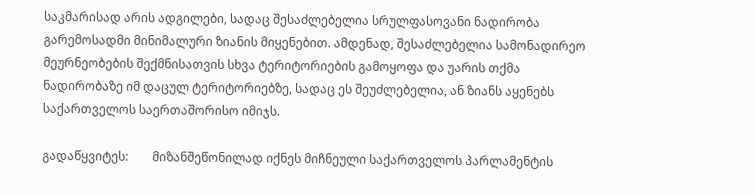საკმარისად არის ადგილები, სადაც შესაძლებელია სრულფასოვანი ნადირობა გარემოსადმი მინიმალური ზიანის მიყენებით. ამდენად, შესაძლებელია სამონადირეო მეურნეობების შექმნისათვის სხვა ტერიტორიების გამოყოფა და უარის თქმა ნადირობაზე იმ დაცულ ტერიტორიებზე, სადაც ეს შეუძლებელია, ან ზიანს აყენებს საქართველოს საერთაშორისო იმიჯს.

გადაწყვიტეს:        მიზანშეწონილად იქნეს მიჩნეული საქართველოს პარლამენტის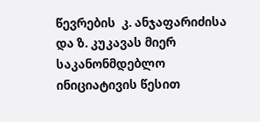წევრების  კ. ანჯაფარიძისა და ზ. კუკავას მიერ საკანონმდებლო ინიციატივის წესით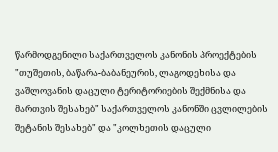წარმოდგენილი საქართველოს კანონის პროექტების "თუშეთის, ბაწარა-ბაბანეურის, ლაგოდეხისა და ვაშლოვანის დაცული ტერიტორიების შექმნისა და მართვის შესახებ" საქართველოს კანონში ცვლილების შეტანის შესახებ" და "კოლხეთის დაცული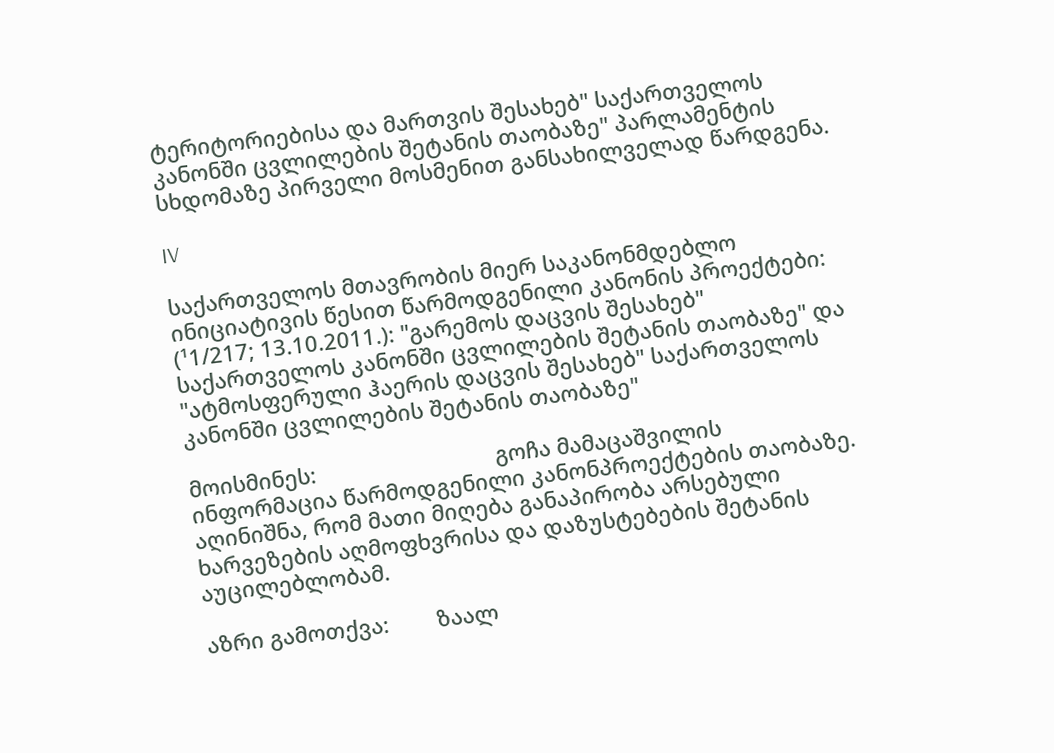ტერიტორიებისა და მართვის შესახებ" საქართველოს კანონში ცვლილების შეტანის თაობაზე" პარლამენტის სხდომაზე პირველი მოსმენით განსახილველად წარდგენა.

IV

საქართველოს მთავრობის მიერ საკანონმდებლო ინიციატივის წესით წარმოდგენილი კანონის პროექტები: (¹1/217; 13.10.2011.): "გარემოს დაცვის შესახებ" საქართველოს კანონში ცვლილების შეტანის თაობაზე" და "ატმოსფერული ჰაერის დაცვის შესახებ" საქართველოს კანონში ცვლილების შეტანის თაობაზე"

მოისმინეს:                              გოჩა მამაცაშვილის ინფორმაცია წარმოდგენილი კანონპროექტების თაობაზე. აღინიშნა, რომ მათი მიღება განაპირობა არსებული ხარვეზების აღმოფხვრისა და დაზუსტებების შეტანის აუცილებლობამ.

აზრი გამოთქვა:        ზაალ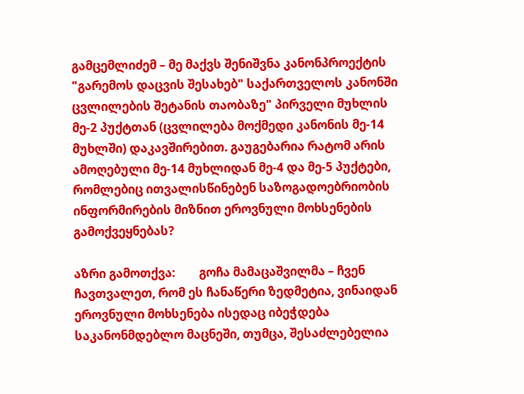გამცემლიძემ – მე მაქვს შენიშვნა კანონპროექტის "გარემოს დაცვის შესახებ" საქართველოს კანონში ცვლილების შეტანის თაობაზე" პირველი მუხლის მე-2 პუქტთან (ცვლილება მოქმედი კანონის მე-14 მუხლში) დაკავშირებით. გაუგებარია რატომ არის ამოღებული მე-14 მუხლიდან მე-4 და მე-5 პუქტები, რომლებიც ითვალისწინებენ საზოგადოებრიობის ინფორმირების მიზნით ეროვნული მოხსენების გამოქვეყნებას?

აზრი გამოთქვა:        გოჩა მამაცაშვილმა – ჩვენ ჩავთვალეთ, რომ ეს ჩანაწერი ზედმეტია, ვინაიდან ეროვნული მოხსენება ისედაც იბეჭდება საკანონმდებლო მაცნეში, თუმცა, შესაძლებელია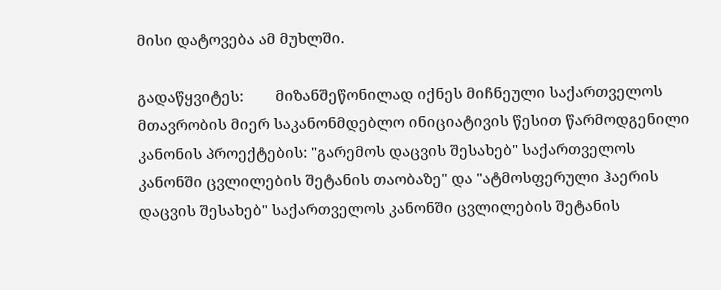მისი დატოვება ამ მუხლში.

გადაწყვიტეს:        მიზანშეწონილად იქნეს მიჩნეული საქართველოს მთავრობის მიერ საკანონმდებლო ინიციატივის წესით წარმოდგენილი კანონის პროექტების: "გარემოს დაცვის შესახებ" საქართველოს კანონში ცვლილების შეტანის თაობაზე" და "ატმოსფერული ჰაერის დაცვის შესახებ" საქართველოს კანონში ცვლილების შეტანის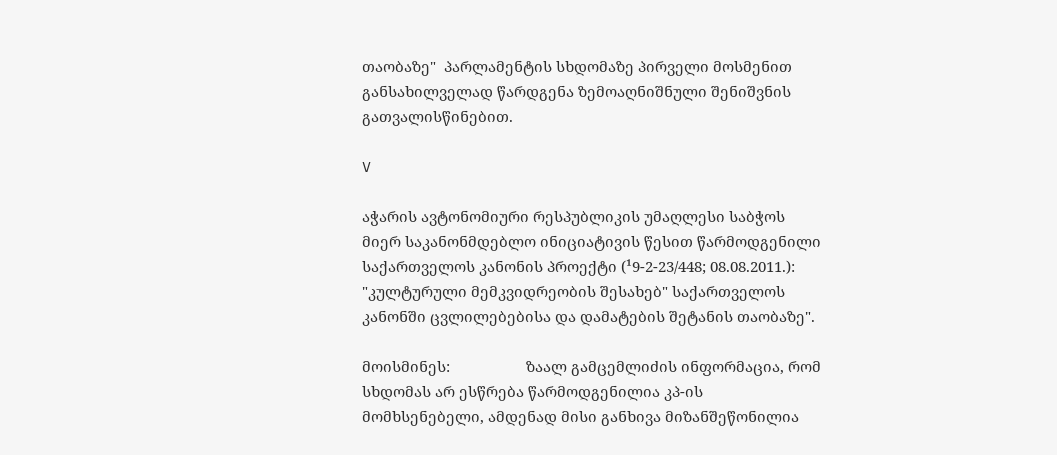თაობაზე"  პარლამენტის სხდომაზე პირველი მოსმენით განსახილველად წარდგენა ზემოაღნიშნული შენიშვნის გათვალისწინებით.

V

აჭარის ავტონომიური რესპუბლიკის უმაღლესი საბჭოს მიერ საკანონმდებლო ინიციატივის წესით წარმოდგენილი საქართველოს კანონის პროექტი (¹9-2-23/448; 08.08.2011.): "კულტურული მემკვიდრეობის შესახებ" საქართველოს კანონში ცვლილებებისა და დამატების შეტანის თაობაზე".

მოისმინეს:                   ზაალ გამცემლიძის ინფორმაცია, რომ სხდომას არ ესწრება წარმოდგენილია კპ-ის მომხსენებელი, ამდენად მისი განხივა მიზანშეწონილია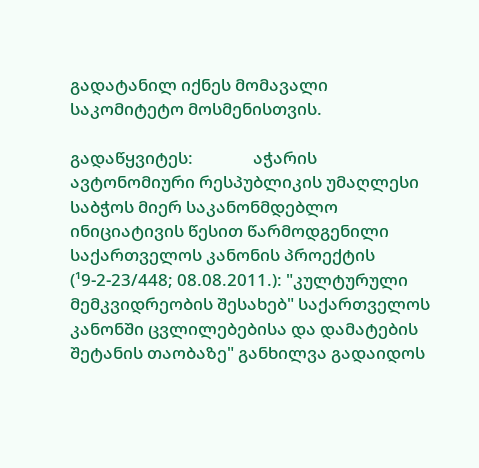გადატანილ იქნეს მომავალი საკომიტეტო მოსმენისთვის.

გადაწყვიტეს:               აჭარის ავტონომიური რესპუბლიკის უმაღლესი საბჭოს მიერ საკანონმდებლო ინიციატივის წესით წარმოდგენილი საქართველოს კანონის პროექტის (¹9-2-23/448; 08.08.2011.): "კულტურული მემკვიდრეობის შესახებ" საქართველოს კანონში ცვლილებებისა და დამატების შეტანის თაობაზე" განხილვა გადაიდოს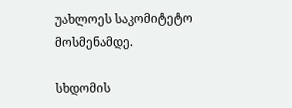უახლოეს საკომიტეტო მოსმენამდე.

სხდომის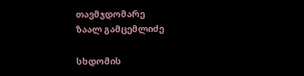თავმჯდომარე                                    ზაალ გამცემლიძე

სხდომის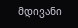მდივანი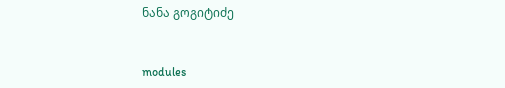ნანა გოგიტიძე


modules